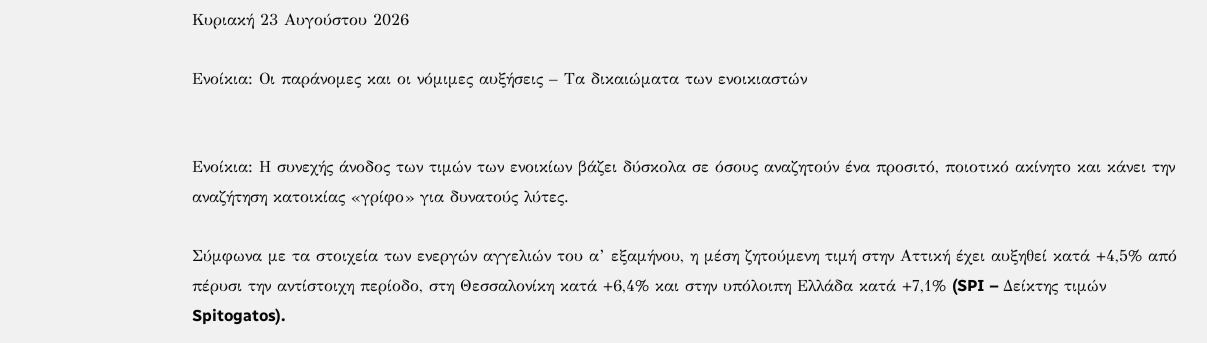Κυριακή 23 Αυγούστου 2026

Ενοίκια: Οι παράνομες και οι νόμιμες αυξήσεις – Τα δικαιώματα των ενοικιαστών


Ενοίκια: Η συνεχής άνοδος των τιμών των ενοικίων βάζει δύσκολα σε όσους αναζητούν ένα προσιτό, ποιοτικό ακίνητο και κάνει την αναζήτηση κατοικίας «γρίφο» για δυνατούς λύτες.

Σύμφωνα με τα στοιχεία των ενεργών αγγελιών του α’ εξαμήνου, η μέση ζητούμενη τιμή στην Αττική έχει αυξηθεί κατά +4,5% από πέρυσι την αντίστοιχη περίοδο, στη Θεσσαλονίκη κατά +6,4% και στην υπόλοιπη Ελλάδα κατά +7,1% (SPI – Δείκτης τιμών Spitogatos).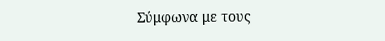Σύμφωνα με τους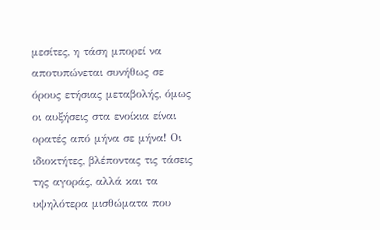μεσίτες, η τάση μπορεί να αποτυπώνεται συνήθως σε όρους ετήσιας μεταβολής, όμως οι αυξήσεις στα ενοίκια είναι ορατές από μήνα σε μήνα! Οι ιδιοκτήτες, βλέποντας τις τάσεις της αγοράς, αλλά και τα υψηλότερα μισθώματα που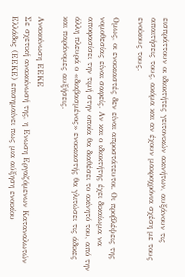εισπράττουν οι ιδιοκτήτες γειτονικών ακινήτων, αυξάνουν τις απαιτήσεις τους, ακόμα και αν έχουν μακροχρόνια σχέση με τους ενοίκους τους.

Ομως, οι ενοικιαστές δεν είναι απροστάτευτοι. Οι προβλέψεις της νομοθεσίας είναι σαφείς. Αν και ο ιδιοκτήτης έχει δικαίωμα να αποφασίσει την τιμή στην οποία θα διαθέσει το ακίνητό του, από την άλλη πλευρά ο «διαβασμένος» ενοικιαστής θα γλιτώσει τις άδικες και παράνομες αυξήσεις.

Ανακοίνωση ΕΕΚΕ
Σε σχετική ανακοίνωσή της, η Ενωση Εργαζόμενων Καταναλωτών Ελλάδος (ΕΕΚΕ) επισημαίνει πως μια αύξηση ενοικίου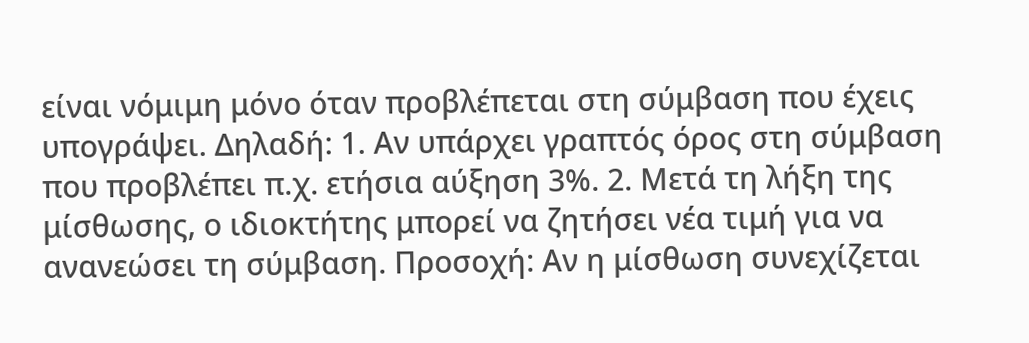είναι νόμιμη μόνο όταν προβλέπεται στη σύμβαση που έχεις υπογράψει. Δηλαδή: 1. Αν υπάρχει γραπτός όρος στη σύμβαση που προβλέπει π.χ. ετήσια αύξηση 3%. 2. Μετά τη λήξη της μίσθωσης, ο ιδιοκτήτης μπορεί να ζητήσει νέα τιμή για να ανανεώσει τη σύμβαση. Προσοχή: Αν η μίσθωση συνεχίζεται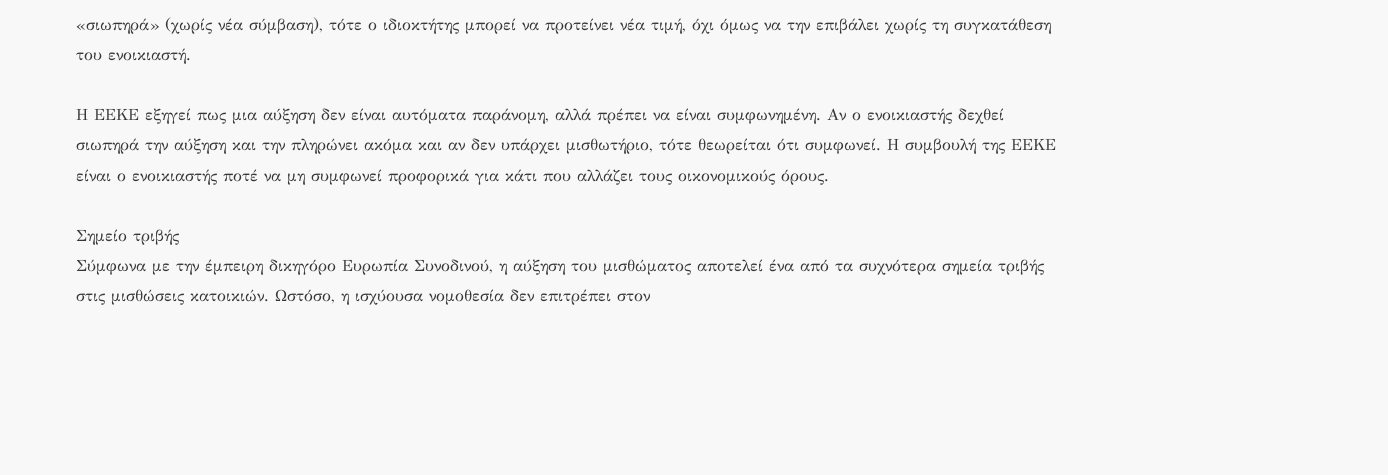«σιωπηρά» (χωρίς νέα σύμβαση), τότε ο ιδιοκτήτης μπορεί να προτείνει νέα τιμή, όχι όμως να την επιβάλει χωρίς τη συγκατάθεση του ενοικιαστή.

Η ΕΕΚΕ εξηγεί πως μια αύξηση δεν είναι αυτόματα παράνομη, αλλά πρέπει να είναι συμφωνημένη. Αν ο ενοικιαστής δεχθεί σιωπηρά την αύξηση και την πληρώνει ακόμα και αν δεν υπάρχει μισθωτήριο, τότε θεωρείται ότι συμφωνεί. Η συμβουλή της ΕΕΚΕ είναι ο ενοικιαστής ποτέ να μη συμφωνεί προφορικά για κάτι που αλλάζει τους οικονομικούς όρους.

Σημείο τριβής
Σύμφωνα με την έμπειρη δικηγόρο Ευρωπία Συνοδινού, η αύξηση του μισθώματος αποτελεί ένα από τα συχνότερα σημεία τριβής στις μισθώσεις κατοικιών. Ωστόσο, η ισχύουσα νομοθεσία δεν επιτρέπει στον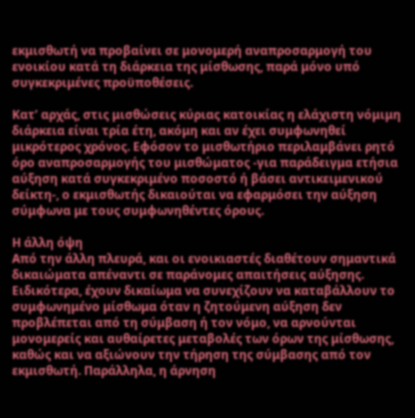εκμισθωτή να προβαίνει σε μονομερή αναπροσαρμογή του ενοικίου κατά τη διάρκεια της μίσθωσης, παρά μόνο υπό συγκεκριμένες προϋποθέσεις.

Κατ’ αρχάς, στις μισθώσεις κύριας κατοικίας η ελάχιστη νόμιμη διάρκεια είναι τρία έτη, ακόμη και αν έχει συμφωνηθεί μικρότερος χρόνος. Εφόσον το μισθωτήριο περιλαμβάνει ρητό όρο αναπροσαρμογής του μισθώματος -για παράδειγμα ετήσια αύξηση κατά συγκεκριμένο ποσοστό ή βάσει αντικειμενικού δείκτη-, ο εκμισθωτής δικαιούται να εφαρμόσει την αύξηση σύμφωνα με τους συμφωνηθέντες όρους.

Η άλλη όψη
Από την άλλη πλευρά, και οι ενοικιαστές διαθέτουν σημαντικά δικαιώματα απέναντι σε παράνομες απαιτήσεις αύξησης. Ειδικότερα, έχουν δικαίωμα να συνεχίζουν να καταβάλλουν το συμφωνημένο μίσθωμα όταν η ζητούμενη αύξηση δεν προβλέπεται από τη σύμβαση ή τον νόμο, να αρνούνται μονομερείς και αυθαίρετες μεταβολές των όρων της μίσθωσης, καθώς και να αξιώνουν την τήρηση της σύμβασης από τον εκμισθωτή. Παράλληλα, η άρνηση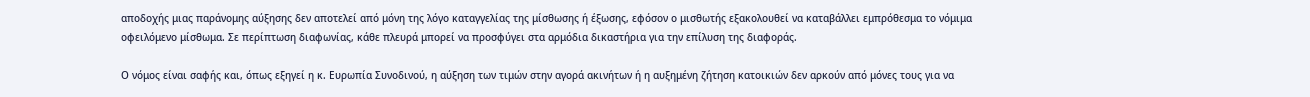αποδοχής μιας παράνομης αύξησης δεν αποτελεί από μόνη της λόγο καταγγελίας της μίσθωσης ή έξωσης, εφόσον ο μισθωτής εξακολουθεί να καταβάλλει εμπρόθεσμα το νόμιμα οφειλόμενο μίσθωμα. Σε περίπτωση διαφωνίας, κάθε πλευρά μπορεί να προσφύγει στα αρμόδια δικαστήρια για την επίλυση της διαφοράς.

Ο νόμος είναι σαφής και, όπως εξηγεί η κ. Ευρωπία Συνοδινού, η αύξηση των τιμών στην αγορά ακινήτων ή η αυξημένη ζήτηση κατοικιών δεν αρκούν από μόνες τους για να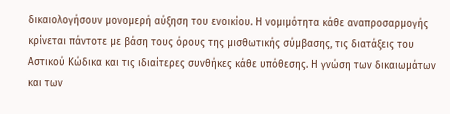δικαιολογήσουν μονομερή αύξηση του ενοικίου. Η νομιμότητα κάθε αναπροσαρμογής κρίνεται πάντοτε με βάση τους όρους της μισθωτικής σύμβασης, τις διατάξεις του Αστικού Κώδικα και τις ιδιαίτερες συνθήκες κάθε υπόθεσης. Η γνώση των δικαιωμάτων και των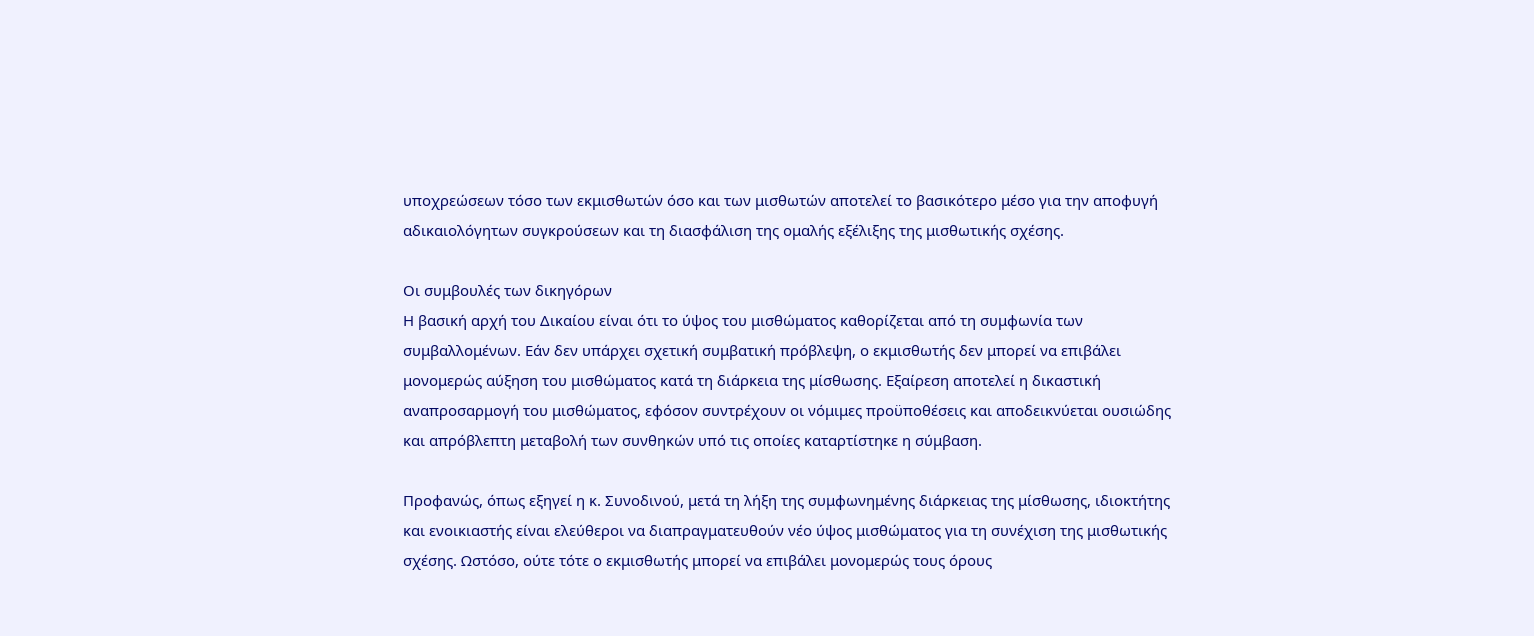υποχρεώσεων τόσο των εκμισθωτών όσο και των μισθωτών αποτελεί το βασικότερο μέσο για την αποφυγή αδικαιολόγητων συγκρούσεων και τη διασφάλιση της ομαλής εξέλιξης της μισθωτικής σχέσης.

Οι συμβουλές των δικηγόρων
Η βασική αρχή του Δικαίου είναι ότι το ύψος του μισθώματος καθορίζεται από τη συμφωνία των συμβαλλομένων. Εάν δεν υπάρχει σχετική συμβατική πρόβλεψη, ο εκμισθωτής δεν μπορεί να επιβάλει μονομερώς αύξηση του μισθώματος κατά τη διάρκεια της μίσθωσης. Εξαίρεση αποτελεί η δικαστική αναπροσαρμογή του μισθώματος, εφόσον συντρέχουν οι νόμιμες προϋποθέσεις και αποδεικνύεται ουσιώδης και απρόβλεπτη μεταβολή των συνθηκών υπό τις οποίες καταρτίστηκε η σύμβαση.

Προφανώς, όπως εξηγεί η κ. Συνοδινού, μετά τη λήξη της συμφωνημένης διάρκειας της μίσθωσης, ιδιοκτήτης και ενοικιαστής είναι ελεύθεροι να διαπραγματευθούν νέο ύψος μισθώματος για τη συνέχιση της μισθωτικής σχέσης. Ωστόσο, ούτε τότε ο εκμισθωτής μπορεί να επιβάλει μονομερώς τους όρους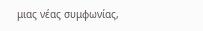μιας νέας συμφωνίας,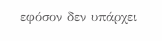εφόσον δεν υπάρχει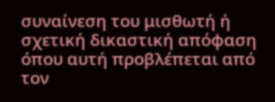συναίνεση του μισθωτή ή σχετική δικαστική απόφαση όπου αυτή προβλέπεται από τον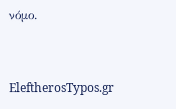νόμο.


EleftherosTypos.gr